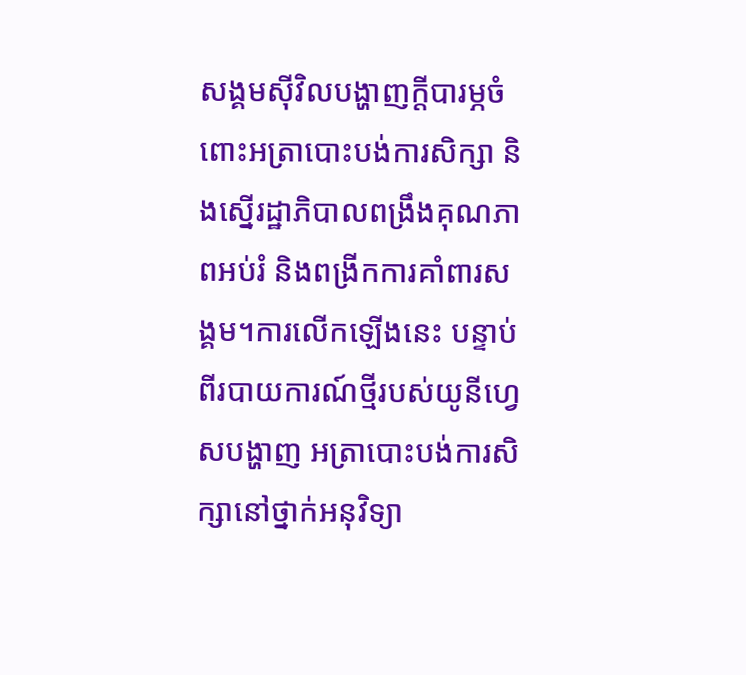សង្គមស៊ីវិលបង្ហាញក្តីបារម្ភចំពោះអត្រាបោះបង់ការសិក្សា និងស្នើរដ្ឋាភិបាលពង្រឹងគុណភាពអប់រំ និងពង្រីកការគាំពារសង្គម។ការលើកឡើងនេះ បន្ទាប់ពីរបាយការណ៍ថ្មីរបស់យូនីហ្វេសបង្ហាញ អត្រាបោះបង់ការសិក្សានៅថ្នាក់អនុវិទ្យា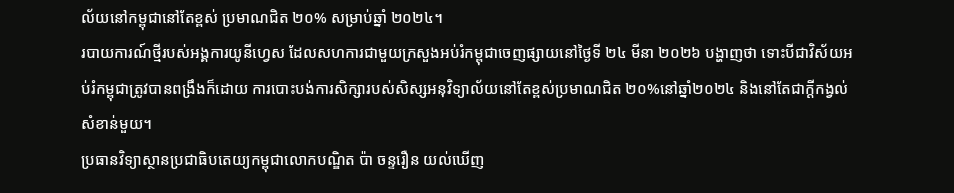ល័យនៅកម្ពុជានៅតែខ្ពស់ ប្រមាណជិត ២០% សម្រាប់ឆ្នាំ ២០២៤។
របាយការណ៍ថ្មីរបស់អង្គការយូនីហ្វេស ដែលសហការជាមួយក្រសួងអប់រំកម្ពុជាចេញផ្សាយនៅថ្ងៃទី ២៤ មីនា ២០២៦ បង្ហាញថា ទោះបីជាវិស័យអប់រំកម្ពុជាត្រូវបានពង្រឹងក៏ដោយ ការបោះបង់ការសិក្សារបស់សិស្សអនុវិទ្យាល័យនៅតែខ្ពស់ប្រមាណជិត ២០%នៅឆ្នាំ២០២៤ និងនៅតែជាក្តីកង្វល់សំខាន់មួយ។
ប្រធានវិទ្យាស្ថានប្រជាធិបតេយ្យកម្ពុជាលោកបណ្ឌិត ប៉ា ចន្ទរឿន យល់ឃើញ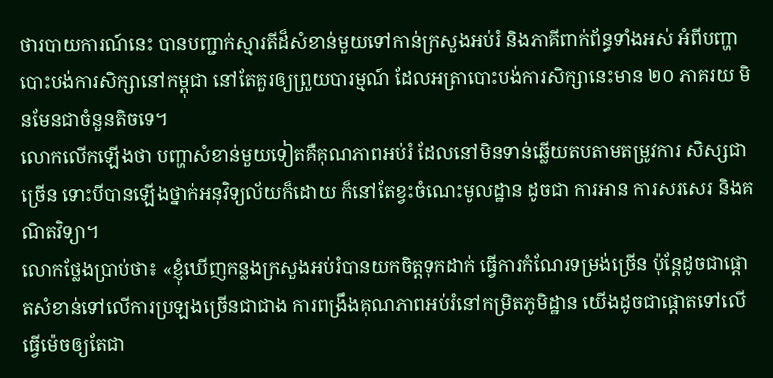ថារបាយការណ៍នេះ បានបញ្ជាក់ស្មារតីដ៏សំខាន់មួយទៅកាន់ក្រសួងអប់រំ និងភាគីពាក់ព័ន្ធទាំងអស់ អំពីបញ្ហាបោះបង់ការសិក្សានៅកម្ពុជា នៅតែគួរឲ្យព្រួយបារម្មណ៍ ដែលអត្រាបោះបង់ការសិក្សានេះមាន ២០ ភាគរយ មិនមែនជាចំនួនតិចទេ។
លោកលើកឡើងថា បញ្ហាសំខាន់មួយទៀតគឺគុណភាពអប់រំ ដែលនៅមិនទាន់ឆ្លើយតបតាមតម្រូវការ សិស្សជាច្រើន ទោះបីបានឡើងថ្នាក់អនុវិទ្យល័យក៏ដោយ ក៏នៅតែខ្វះចំណេះមូលដ្ឋាន ដូចជា ការអាន ការសរសេរ និងគណិតវិទ្យា។
លោកថ្លែងប្រាប់ថា៖ «ខ្ញុំឃើញកន្លងក្រសួងអប់រំបានយកចិត្តទុកដាក់ ធ្វើការកំណែរទម្រង់ច្រើន ប៉ុន្តែដូចជាផ្តោតសំខាន់ទៅលើការប្រឡងច្រើនជាជាង ការពង្រឹងគុណភាពអប់រំនៅកម្រិតភូមិដ្ឋាន យើងដូចជាផ្តោតទៅលើធ្វើម៉េចឲ្យតែជា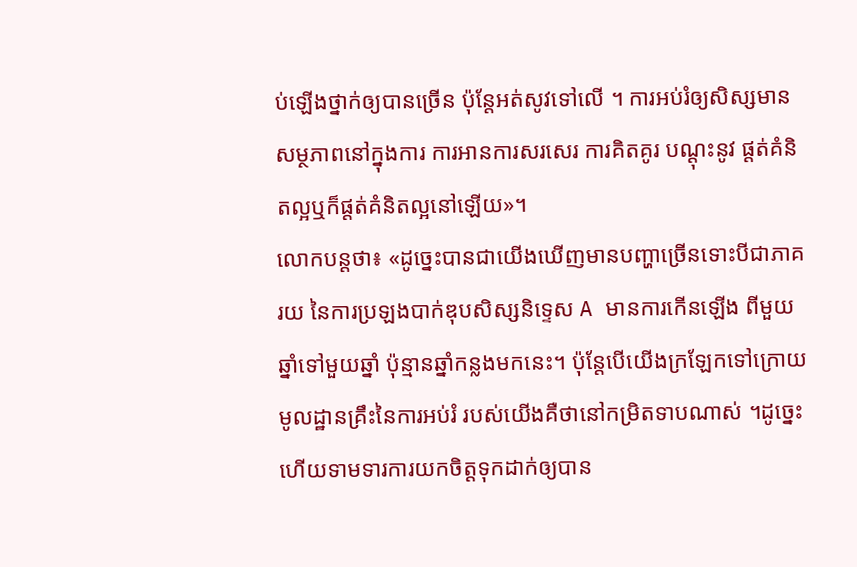ប់ឡើងថ្នាក់ឲ្យបានច្រើន ប៉ុន្តែអត់សូវទៅលើ ។ ការអប់រំឲ្យសិស្សមានសម្ថភាពនៅក្នុងការ ការអានការសរសេរ ការគិតគូរ បណ្តុះនូវ ផ្តត់គំនិតល្អឬក៏ផ្តត់គំនិតល្អនៅឡើយ»។
លោកបន្តថា៖ «ដូច្នេះបានជាយើងឃើញមានបញ្ហាច្រើនទោះបីជាភាគរយ នៃការប្រឡងបាក់ឌុបសិស្សនិទ្ទេស A មានការកើនឡើង ពីមួយឆ្នាំទៅមួយឆ្នាំ ប៉ុន្មានឆ្នាំកន្លងមកនេះ។ ប៉ុន្តែបើយើងក្រឡែកទៅក្រោយមូលដ្ឋានគ្រឹះនៃការអប់រំ របស់យើងគឺថានៅកម្រិតទាបណាស់ ។ដូច្នេះហើយទាមទារការយកចិត្តទុកដាក់ឲ្យបាន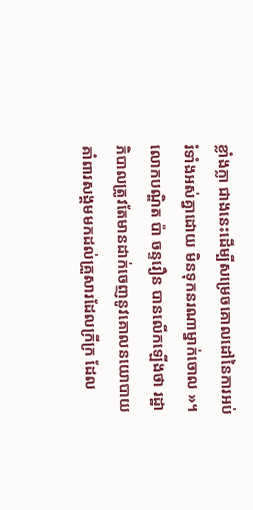ខ្លាំងក្លា ជាងនេះដើម្បីសម្រេចគោលដៅនៃការអប់រំទាំងអស់គ្នាដោយ មិនទុកនរណាម្នាក់ចោល »។
លោកបណ្ឌិត ប៉ា ចន្ទរឿន បានលើកឡើងថា រដ្ឋាភិបាលត្រូវតែមានដាក់ចេញនូវគោលនយោបាយគាំពារសង្គមមកដល់គ្រួសារដែលក្រីក្រ ដែល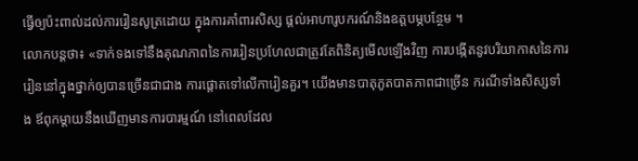ធ្វើឲ្យប៉ះពាល់ដល់ការរៀនសូត្រដោយ ក្នុងការគាំពារសិស្ស ផ្តល់អាហារូបករណ៍និងឧត្តបម្ភបន្ថែម ។
លោកបន្តថា៖ «ទាក់ទងទៅនឹងគុណភាពនៃការរៀនប្រហែលជាត្រូវតែពិនិត្យមើលឡើងវិញ ការបង្កើតនូវបរិយាកាសនៃការរៀននៅក្នុងថ្នាក់ឲ្យបានច្រើនជាជាង ការផ្តោតទៅលើការៀនគួរ។ យើងមានបាតុភូតបាតភាពជាច្រើន ករណីទាំងសិស្សទាំង ឪពុកម្តាយនឹងឃើញមានការបារម្មណ៍ នៅពេលដែល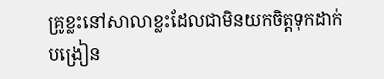គ្រូខ្លះនៅសាលាខ្លះដែលជាមិនយកចិត្តទុកដាក់បង្រៀន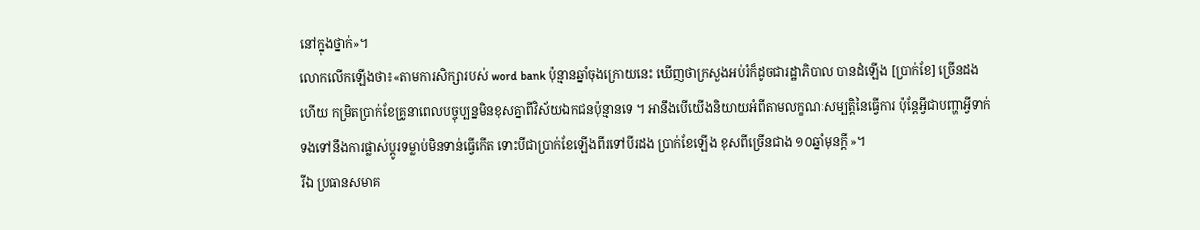នៅក្នុងថ្នាក់»។
លោកលើកឡើងថា៖«តាមការសិក្សារបស់ word bank ប៉ុន្មានឆ្នាំចុងក្រោយនេះ ឃើញថាក្រសួងអប់រំក៏ដូចជារដ្ឋាភិបាល បានដំឡើង [ប្រាក់ខែ] ច្រើនដងហើយ កម្រិតប្រាក់ខែគ្រូនាពេលបច្ចុប្បន្នមិនខុសគ្នាពីវិស័យឯកជនប៉ុន្មានទេ ។ អានឹងបើយើងនិយាយអំពីតាមលក្ខណៈសម្បត្តិនៃធ្វើការ ប៉ុន្តែអ្វីជាបញ្ហាអ្វីទាក់ទងទៅនឹងការផ្លាស់ប្តូរទម្លាប់មិនទាន់ធ្វើកើត ទោះបីជាប្រាក់ខែឡើងពីរទៅបីរដង ប្រាក់ខែឡើង ខុសពីច្រើនជាង ១០ឆ្នាំមុនក្តី »។
រីឯ ប្រធានសមាគ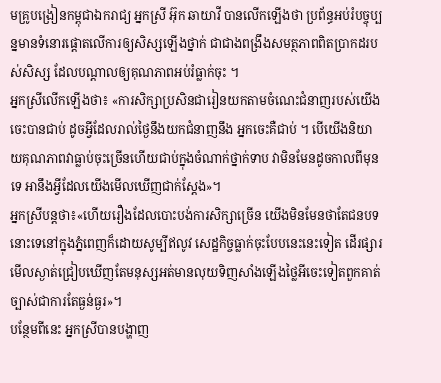មគ្រូបង្រៀនកម្ពុជាឯករាជ្យ អ្នកស្រី អ៊ុក ឆាយាវី បានលើកឡើងថា ប្រព័ន្ធអប់រំបច្ចុប្បន្នមានទំនោរផ្តោតលើការឲ្យសិស្សឡើងថ្នាក់ ជាជាងពង្រឹងសមត្ថភាពពិតប្រាកដរបស់សិស្ស ដែលបណ្តាលឲ្យគុណភាពអប់រំធ្លាក់ចុះ ។
អ្នកស្រីលើកឡើងថា៖ «ការសិក្សាប្រសិនជារៀនយកតាមចំណេះជំនាញរបស់យើងចេះបានជាប់ ដូចអ្វីដែលរាល់ថ្ងៃនឹងយកជំនាញនឹង អ្នកចេះគឺជាប់ ។ បើយើងនិយាយគុណភាពវាធ្លាប់ចុះច្រើនហើយជាប់ក្នុងចំណាក់ថ្នាក់ទាប វាមិនមែនដូចកាលពីមុនទេ អានឹងអ្វីដែលយើងមើលឃើញជាក់ស្តែង»។
អ្នកស្រីបន្តថា៖«ហើយរឿងដែលបោះបង់ការសិក្សាច្រើន យើងមិនមែនថាតែជនបទនោះទេនៅក្នុងភ្នំពេញក៏ដោយសូម្បីឥលូវ សេដ្ឋកិច្ចធ្លាក់ចុះបែបនេះនេះទៀត ដើរផ្សារមើលស្ងាត់ជ្រៀបឃើញតែមនុស្សអត់មានលុយទិញសាំងឡើងថ្លៃអីចេះទៀតពួកគាត់ច្បាស់ជាការតែធ្ងន់ធ្ងរ»។
បន្ថែមពីនេះ អ្នកស្រីបានបង្ហាញ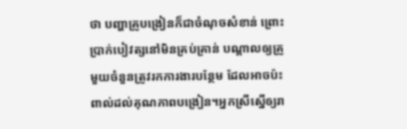ថា បញ្ហាគ្រូបង្រៀនក៏ជាចំណុចសំខាន់ ព្រោះប្រាក់បៀវត្សនៅមិនគ្រប់គ្រាន់ បណ្តាលឲ្យគ្រូមួយចំនួនត្រូវរកការងារបន្ថែម ដែលអាចប៉ះពាល់ដល់គុណភាពបង្រៀន។អ្នកស្រីស្នើឲ្យរា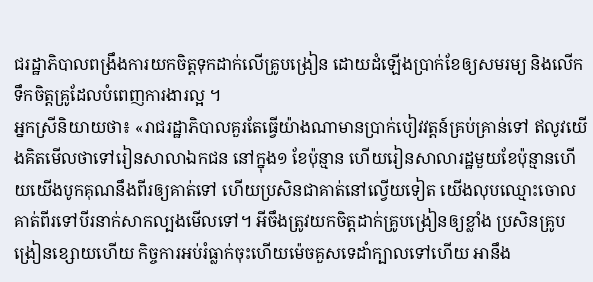ជរដ្ឋាភិបាលពង្រឹងការយកចិត្តទុកដាក់លើគ្រូបង្រៀន ដោយដំឡើងប្រាក់ខែឲ្យសមរម្យ និងលើកទឹកចិត្តគ្រូដែលបំពេញការងារល្អ ។
អ្នកស្រីនិយាយថា៖ «រាជរដ្ឋាភិបាលគួរតែធ្វើយ៉ាងណាមានប្រាក់បៀវវត្តន៍គ្រប់គ្រាន់ទៅ ឥលូវយើងគិតមើលថាទៅរៀនសាលាឯកជន នៅក្នុង១ ខែប៉ុន្មាន ហើយរៀនសាលារដ្ឋមួយខែប៉ុន្មានហើយយើងបូកគុណនឹងពីរឲ្យគាត់ទៅ ហើយប្រសិនជាគាត់នៅល្វើយទៀត យើងលុបឈ្មោះចោលគាត់ពីរទៅបីរនាក់សាកល្បងមើលទៅ។ អីចឹងត្រូវយកចិត្តដាក់គ្រូបង្រៀនឲ្យខ្លាំង ប្រសិនគ្រូបង្រៀនខ្សោយហើយ កិច្ចការអប់រំធ្លាក់ចុះហើយម៉េចគួសទេដាំក្បាលទៅហើយ អានឹង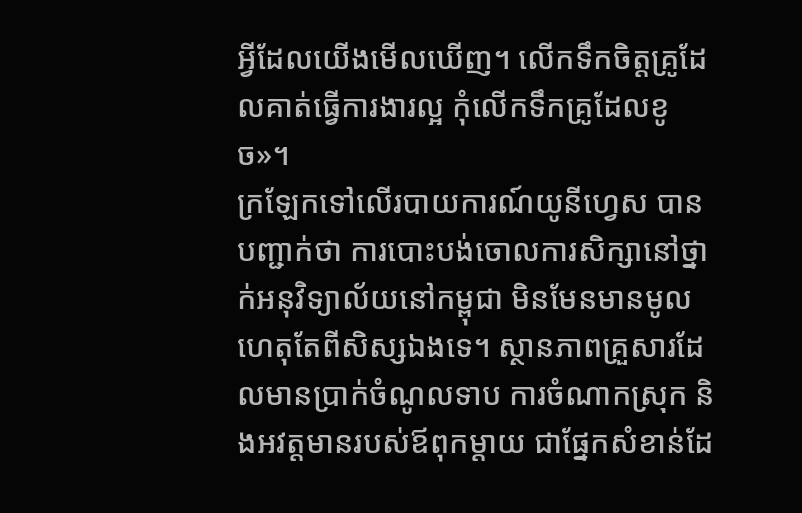អ្វីដែលយើងមើលឃើញ។ លើកទឹកចិត្តគ្រូដែលគាត់ធ្វើការងារល្អ កុំលើកទឹកគ្រូដែលខូច»។
ក្រឡែកទៅលើរបាយការណ៍យូនីហ្វេស បានបញ្ជាក់ថា ការបោះបង់ចោលការសិក្សានៅថ្នាក់អនុវិទ្យាល័យនៅកម្ពុជា មិនមែនមានមូលហេតុតែពីសិស្សឯងទេ។ ស្ថានភាពគ្រួសារដែលមានប្រាក់ចំណូលទាប ការចំណាកស្រុក និងអវត្តមានរបស់ឪពុកម្តាយ ជាផ្នែកសំខាន់ដែ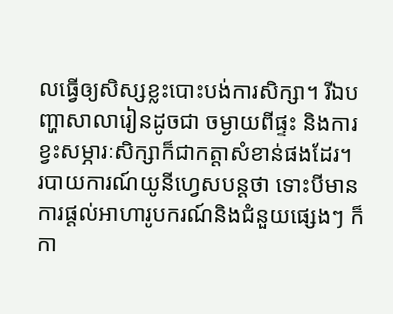លធ្វើឲ្យសិស្សខ្លះបោះបង់ការសិក្សា។ រីឯបញ្ហាសាលារៀនដូចជា ចម្ងាយពីផ្ទះ និងការខ្វះសម្ភារៈសិក្សាក៏ជាកត្តាសំខាន់ផងដែរ។
របាយការណ៍យូនីហ្វេសបន្តថា ទោះបីមានការផ្តល់អាហារូបករណ៍និងជំនួយផ្សេងៗ ក៏កា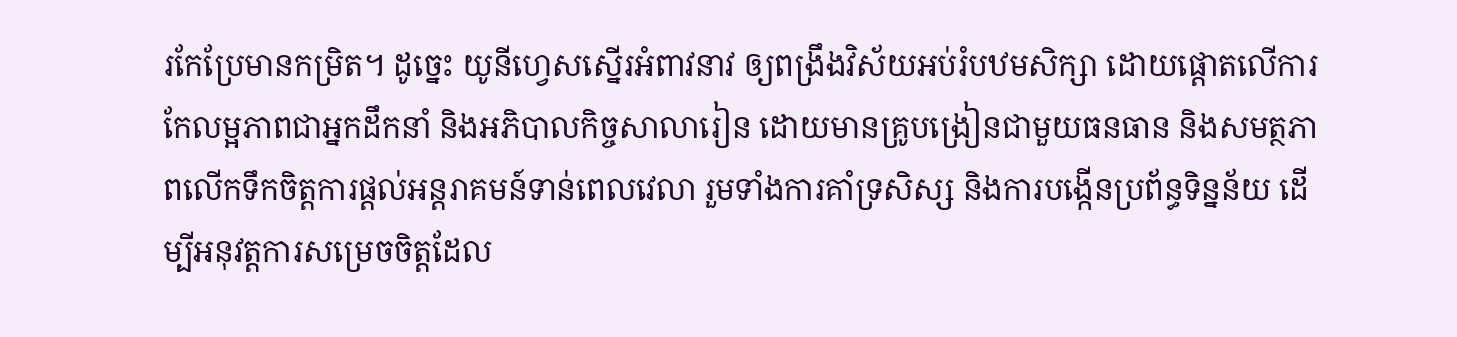រកែប្រែមានកម្រិត។ ដូច្នេះ យូនីហ្វេសស្នើរអំពាវនាវ ឲ្យពង្រឹងវិស័យអប់រំបឋមសិក្សា ដោយផ្តោតលើការកែលម្អភាពជាអ្នកដឹកនាំ និងអភិបាលកិច្ចសាលារៀន ដោយមានគ្រូបង្រៀនជាមួយធនធាន និងសមត្ថភាពលើកទឹកចិត្តការផ្តល់អន្តរាគមន៍ទាន់ពេលវេលា រួមទាំងការគាំទ្រសិស្ស និងការបង្កើនប្រព័ន្ធទិន្នន័យ ដើម្បីអនុវត្តការសម្រេចចិត្តដែល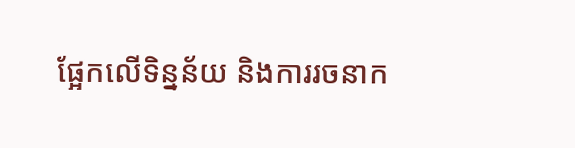ផ្អែកលើទិន្នន័យ និងការរចនាក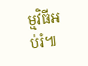ម្មវិធីអប់រំ៕